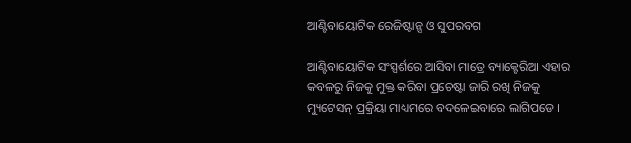ଆଣ୍ଟିବାୟୋଟିକ ରେଜିଷ୍ଟାନ୍ସ ଓ ସୁପରବଗ

ଆଣ୍ଟିବାୟୋଟିକ ସଂସ୍ପର୍ଶରେ ଆସିବା ମାତ୍ରେ ବ୍ୟାକ୍ଟେରିଆ ଏହାର କବଳରୁ ନିଜକୁ ମୁକ୍ତ କରିବା ପ୍ରଚେଷ୍ଟା ଜାରି ରଖି ନିଜକୁ ମ୍ୟୁଟେସନ୍ ପ୍ରକ୍ରିୟା ମାଧ୍ୟମରେ ବଦଳେଇବାରେ ଲାଗିପଡେ ।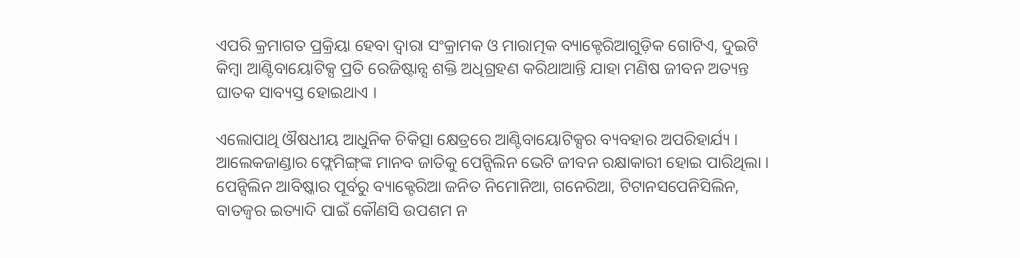ଏପରି କ୍ରମାଗତ ପ୍ରକ୍ରିୟା ହେବା ଦ୍ୱାରା ସଂକ୍ରାମକ ଓ ମାରାତ୍ମକ ବ୍ୟାକ୍ଟେରିଆଗୁଡ଼ିକ ଗୋଟିଏ, ଦୁଇଟି କିମ୍ବା ଆଣ୍ଟିବାୟୋଟିକ୍ସ ପ୍ରତି ରେଜିଷ୍ଟାନ୍ସ ଶକ୍ତି ଅଧିଗ୍ରହଣ କରିଥାଆନ୍ତି ଯାହା ମଣିଷ ଜୀବନ ଅତ୍ୟନ୍ତ ଘାତକ ସାବ୍ୟସ୍ତ ହୋଇଥାଏ ।

ଏଲୋପାଥି ଔଷଧୀୟ ଆଧୁନିକ ଚିକିତ୍ସା କ୍ଷେତ୍ରରେ ଆଣ୍ଟିବାୟୋଟିକ୍ସର ବ୍ୟବହାର ଅପରିହାର୍ଯ୍ୟ । ଆଲେକଜାଣ୍ଡାର ଫ୍ଲେମିଙ୍ଗ୍‌ଙ୍କ ମାନବ ଜାତିକୁ ପେନ୍ସିଲିନ ଭେଟି ଜୀବନ ରକ୍ଷାକାରୀ ହୋଇ ପାରିଥିଲା । ପେନ୍ସିଲିନ ଆବିଷ୍କାର ପୂର୍ବରୁ ବ୍ୟାକ୍ଟେରିଆ ଜନିତ ନିମୋନିଆ, ଗନେରିଆ, ଟିଟାନସପେନିସିଲିନ, ବାତଜ୍ୱର ଇତ୍ୟାଦି ପାଇଁ କୌଣସି ଉପଶମ ନ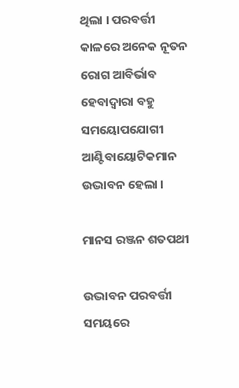ଥିଲା । ପରବର୍ତ୍ତୀ କାଳରେ ଅନେକ ନୂତନ ରୋଗ ଆବିର୍ଭାବ ହେବାଦ୍ୱାରା ବହୁ ସମୟୋପଯୋଗୀ ଆଣ୍ଟିବାୟୋଟିକମାନ ଉଦ୍ଭାବନ ହେଲା ।

ମାନସ ରଞ୍ଜନ ଶତପଥୀ

ଉଦ୍ଭାବନ ପରବର୍ତ୍ତୀ ସମୟରେ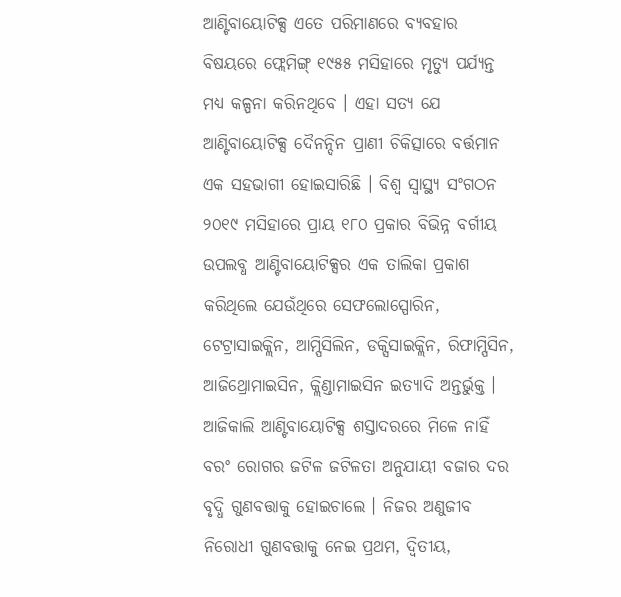ଆଣ୍ଟିବାୟୋଟିକ୍ସ ଏତେ ପରିମାଣରେ ବ୍ୟବହାର ବିଷୟରେ ଫ୍ଲେମିଙ୍ଗ୍ ୧୯୫୫ ମସିହାରେ ମୃତ୍ୟୁ ପର୍ଯ୍ୟନ୍ତ ମଧ୍ୟ କଳ୍ପନା କରିନଥିବେ । ଏହା ସତ୍ୟ ଯେ ଆଣ୍ଟିବାୟୋଟିକ୍ସ ଦୈନନ୍ଦିନ ପ୍ରାଣୀ ଚିକିତ୍ସାରେ ବର୍ତ୍ତମାନ ଏକ ସହଭାଗୀ ହୋଇସାରିଛି । ବିଶ୍ୱ ସ୍ୱାସ୍ଥ୍ୟ ସଂଗଠନ ୨୦୧୯ ମସିହାରେ ପ୍ରାୟ ୧୮୦ ପ୍ରକାର ବିଭିନ୍ନ ବର୍ଗୀୟ ଉପଲବ୍ଧ ଆଣ୍ଟିବାୟୋଟିକ୍ସର ଏକ ତାଲିକା ପ୍ରକାଶ କରିଥିଲେ ଯେଉଁଥିରେ ସେଫଲୋସ୍ପୋରିନ, ଟେଟ୍ରାସାଇକ୍ଲିନ, ଆମ୍ପିସିଲିନ, ଡକ୍ସିସାଇକ୍ଲିନ, ରିଫାମ୍ପିସିନ, ଆଜିଥ୍ରୋମାଇସିନ, କ୍ଲିଣ୍ଡାମାଇସିନ ଇତ୍ୟାଦି ଅନ୍ତର୍ଭୁକ୍ତ । ଆଜିକାଲି ଆଣ୍ଟିବାୟୋଟିକ୍ସ ଶସ୍ତାଦରରେ ମିଳେ ନାହିଁ ବରଂ ରୋଗର ଜଟିଳ ଜଟିଳତା ଅନୁଯାୟୀ ବଜାର ଦର ବୃଦ୍ଧି ଗୁଣବତ୍ତାକୁ ହୋଇଚାଲେ । ନିଜର ଅଣୁଜୀବ ନିରୋଧୀ ଗୁଣବତ୍ତାକୁ ନେଇ ପ୍ରଥମ, ଦ୍ୱିତୀୟ,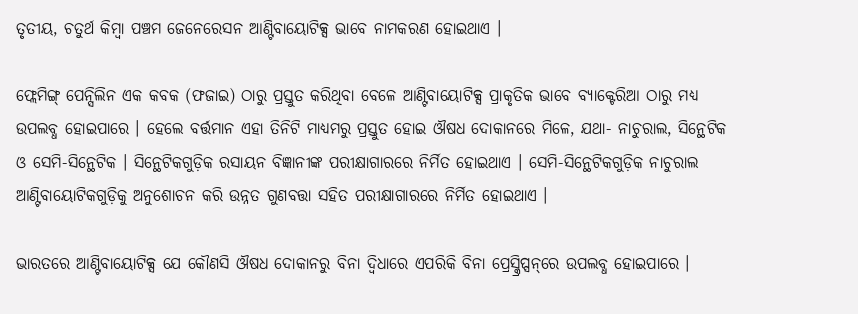ତୃତୀୟ, ଚତୁର୍ଥ କିମ୍ବା ପଞ୍ଚମ ଜେନେରେସନ ଆଣ୍ଟିବାୟୋଟିକ୍ସ ଭାବେ ନାମକରଣ ହୋଇଥାଏ ।

ଫ୍ଲେମିଙ୍ଗ୍ ପେନ୍ସିଲିନ ଏକ କବକ (ଫଜାଇ) ଠାରୁ ପ୍ରସ୍ତୁତ କରିଥିବା ବେଳେ ଆଣ୍ଟିବାୟୋଟିକ୍ସ ପ୍ରାକୃତିକ ଭାବେ ବ୍ୟାକ୍ଟେରିଆ ଠାରୁ ମଧ୍ୟ ଉପଲବ୍ଧ ହୋଇପାରେ । ହେଲେ ବର୍ତ୍ତମାନ ଏହା ତିନିଟି ମାଧ୍ୟମରୁ ପ୍ରସ୍ତୁତ ହୋଇ ଔଷଧ ଦୋକାନରେ ମିଳେ, ଯଥା- ନାଚୁରାଲ, ସିନ୍ଥେଟିକ ଓ ସେମି-ସିନ୍ଥେଟିକ । ସିନ୍ଥେଟିକଗୁଡ଼ିକ ରସାୟନ ବିଜ୍ଞାନୀଙ୍କ ପରୀକ୍ଷାଗାରରେ ନିର୍ମିତ ହୋଇଥାଏ । ସେମି-ସିନ୍ଥେଟିକଗୁଡ଼ିକ ନାଚୁରାଲ ଆଣ୍ଟିବାୟୋଟିକଗୁଡ଼ିକୁ ଅନୁଶୋଚନ କରି ଉନ୍ନତ ଗୁଣବତ୍ତା ସହିତ ପରୀକ୍ଷାଗାରରେ ନିର୍ମିତ ହୋଇଥାଏ ।

ଭାରତରେ ଆଣ୍ଟିବାୟୋଟିକ୍ସ ଯେ କୌଣସି ଔଷଧ ଦୋକାନରୁ ବିନା ଦ୍ୱିଧାରେ ଏପରିକି ବିନା ପ୍ରେସ୍କ୍ରିପ୍ସନ୍‌ରେ ଉପଲବ୍ଧ ହୋଇପାରେ ।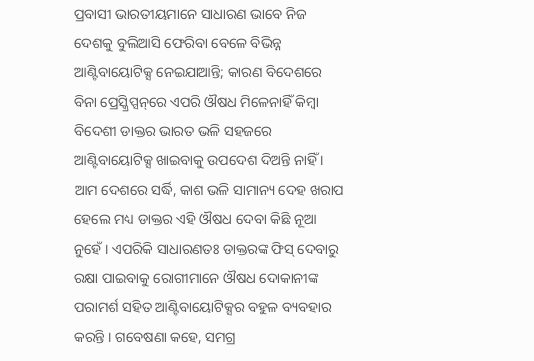ପ୍ରବାସୀ ଭାରତୀୟମାନେ ସାଧାରଣ ଭାବେ ନିଜ ଦେଶକୁ ବୁଲିଆସି ଫେରିବା ବେଳେ ବିଭିନ୍ନ ଆଣ୍ଟିବାୟୋଟିକ୍ସ ନେଇଯାଆନ୍ତି; କାରଣ ବିଦେଶରେ ବିନା ପ୍ରେସ୍କ୍ରିପ୍ସନ୍‌ରେ ଏପରି ଔଷଧ ମିଳେନାହିଁ କିମ୍ବା ବିଦେଶୀ ଡାକ୍ତର ଭାରତ ଭଳି ସହଜରେ ଆଣ୍ଟିବାୟୋଟିକ୍ସ ଖାଇବାକୁ ଉପଦେଶ ଦିଅନ୍ତି ନାହିଁ । ଆମ ଦେଶରେ ସର୍ଦ୍ଧି, କାଶ ଭଳି ସାମାନ୍ୟ ଦେହ ଖରାପ ହେଲେ ମଧ୍ୟ ଡାକ୍ତର ଏହି ଔଷଧ ଦେବା କିଛି ନୂଆ ନୁହେଁ । ଏପରିକି ସାଧାରଣତଃ ଡାକ୍ତରଙ୍କ ଫିସ୍ ଦେବାରୁ ରକ୍ଷା ପାଇବାକୁ ରୋଗୀମାନେ ଔଷଧ ଦୋକାନୀଙ୍କ ପରାମର୍ଶ ସହିତ ଆଣ୍ଟିବାୟୋଟିକ୍ସର ବହୁଳ ବ୍ୟବହାର କରନ୍ତି । ଗବେଷଣା କହେ, ସମଗ୍ର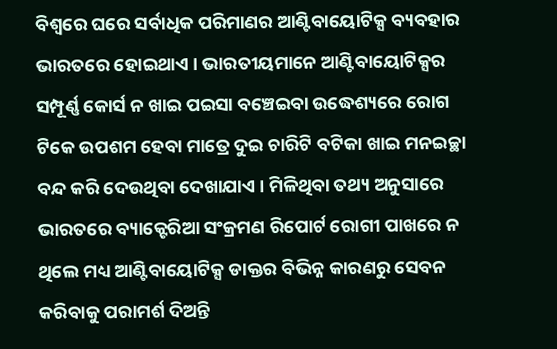ବିଶ୍ୱରେ ଘରେ ସର୍ବାଧିକ ପରିମାଣର ଆଣ୍ଟିବାୟୋଟିକ୍ସ ବ୍ୟବହାର ଭାରତରେ ହୋଇଥାଏ । ଭାରତୀୟମାନେ ଆଣ୍ଟିବାୟୋଟିକ୍ସର ସମ୍ପୂର୍ଣ୍ଣ କୋର୍ସ ନ ଖାଇ ପଇସା ବଞ୍ଚେଇବା ଉଦ୍ଧେଶ୍ୟରେ ରୋଗ ଟିକେ ଉପଶମ ହେବା ମାତ୍ରେ ଦୁଇ ଚାରିଟି ବଟିକା ଖାଇ ମନଇଚ୍ଛା ବନ୍ଦ କରି ଦେଉଥିବା ଦେଖାଯାଏ । ମିଳିଥିବା ତଥ୍ୟ ଅନୁସାରେ ଭାରତରେ ବ୍ୟାକ୍ଟେରିଆ ସଂକ୍ରମଣ ରିପୋର୍ଟ ରୋଗୀ ପାଖରେ ନ ଥିଲେ ମଧ୍ୟ ଆଣ୍ଟିବାୟୋଟିକ୍ସ ଡାକ୍ତର ବିଭିନ୍ନ କାରଣରୁ ସେବନ କରିବାକୁ ପରାମର୍ଶ ଦିଅନ୍ତି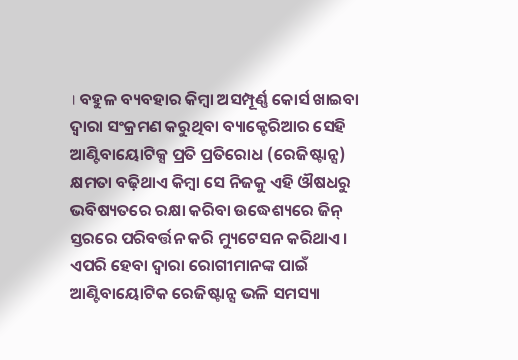। ବହୁଳ ବ୍ୟବହାର କିମ୍ବା ଅସମ୍ପୂର୍ଣ୍ଣ କୋର୍ସ ଖାଇବା ଦ୍ୱାରା ସଂକ୍ରମଣ କରୁଥିବା ବ୍ୟାକ୍ଟେରିଆର ସେହି ଆଣ୍ଟିବାୟୋଟିକ୍ସ ପ୍ରତି ପ୍ରତିରୋଧ (ରେଜିଷ୍ଟାନ୍ସ) କ୍ଷମତା ବଢ଼ିଥାଏ କିମ୍ବା ସେ ନିଜକୁ ଏହି ଔଷଧରୁ ଭବିଷ୍ୟତରେ ରକ୍ଷା କରିବା ଉଦ୍ଧେଶ୍ୟରେ ଜିନ୍ ସ୍ତରରେ ପରିବର୍ତ୍ତନ କରି ମ୍ୟୁଟେସନ କରିଥାଏ । ଏପରି ହେବା ଦ୍ୱାରା ରୋଗୀମାନଙ୍କ ପାଇଁ ଆଣ୍ଟିବାୟୋଟିକ ରେଜିଷ୍ଟାନ୍ସ ଭଳି ସମସ୍ୟା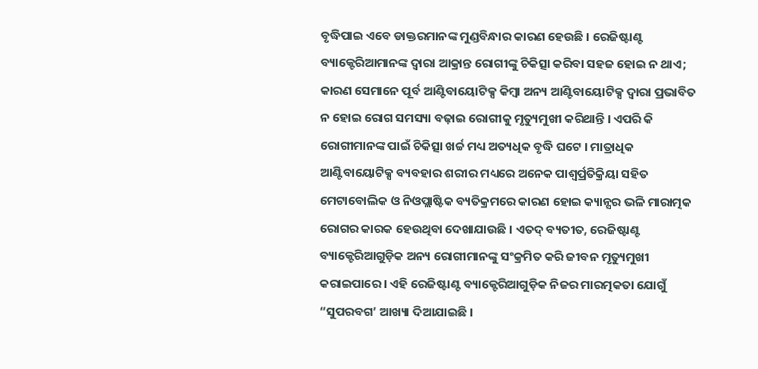ବୃଦ୍ଧିପାଇ ଏବେ ଡାକ୍ତରମାନଙ୍କ ମୁଣ୍ଡବିନ୍ଧାର କାରଣ ହେଉଛି । ରେଜିଷ୍ଟାଣ୍ଟ ବ୍ୟାକ୍ଟେରିଆମାନଙ୍କ ଦ୍ୱାରା ଆକ୍ରାନ୍ତ ରୋଗୀଙ୍କୁ ଚିକିତ୍ସା କରିବା ସହଜ ହୋଇ ନ ଥାଏ; କାରଣ ସେମାନେ ପୂର୍ବ ଆଣ୍ଟିବାୟୋଟିକ୍ସ କିମ୍ବା ଅନ୍ୟ ଆଣ୍ଟିବାୟୋଟିକ୍ସ ଦ୍ୱାରା ପ୍ରଭାବିତ ନ ହୋଇ ରୋଗ ସମସ୍ୟା ବଢ଼ାଇ ରୋଗୀକୁ ମୃତ୍ୟୁମୁଖୀ କରିଥାନ୍ତି । ଏପରି କି ରୋଗୀମାନଙ୍କ ପାଇଁ ଚିକିତ୍ସା ଖର୍ଚ୍ଚ ମଧ୍ୟ ଅତ୍ୟଧିକ ବୃଦ୍ଧି ଘଟେ । ମାତ୍ରାଧିକ ଆଣ୍ଟିବାୟୋଟିକ୍ସ ବ୍ୟବହାର ଶରୀର ମଧ୍ୟରେ ଅନେକ ପାଶ୍ୱର୍ପ୍ରତିକ୍ରିୟା ସହିତ ମେଟାବୋଲିକ ଓ ନିଓପ୍ଲାଷ୍ଟିକ ବ୍ୟତିକ୍ରମରେ କାରଣ ହୋଇ କ୍ୟାନ୍ସର ଭଳି ମାରାତ୍ମକ ରୋଗର କାରକ ହେଉଥିବା ଦେଖାଯାଉଛି । ଏତଦ୍ ବ୍ୟତୀତ, ରେଜିଷ୍ଟାଣ୍ଟ ବ୍ୟାକ୍ଟେରିଆଗୁଡ଼ିକ ଅନ୍ୟ ରୋଗୀମାନଙ୍କୁ ସଂକ୍ରମିତ କରି ଜୀବନ ମୃତ୍ୟୁମୁଖୀ କରାଇପାରେ । ଏହି ରେଜିଷ୍ଟାଣ୍ଟ ବ୍ୟାକ୍ଟେରିଆଗୁଡ଼ିକ ନିଜର ମାରତ୍ମକତା ଯୋଗୁଁ “ସୁପରବଗ’ ଆଖ୍ୟା ଦିଆଯାଇଛି ।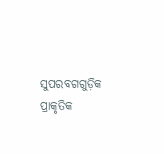ସୁପରବଗଗୁଡ଼ିକ ପ୍ରାକୃତିକ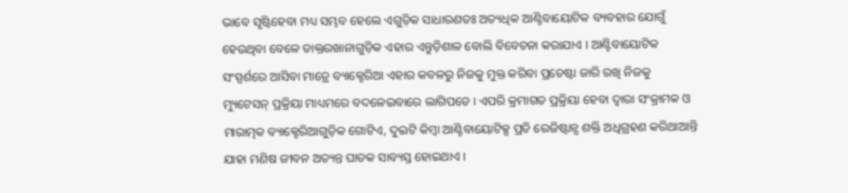ଭାବେ ସୃଷ୍ଟିହେବା ମଧ୍ୟ ସମ୍ଭବ ହେଲେ ଏଗୁଡ଼ିକ ସାଧାରଣତଃ ଅତ୍ୟଧିକ ଆଣ୍ଟିବାୟୋଟିକ ବ୍ୟବହାର ଯୋଗୁଁ ହେଉଥିବା ବେଳେ ଡାକ୍ତରଖାନାଗୁଡ଼ିକ ଏହାର ଏନ୍ତୁଡ଼ିଶାଳ ବୋଲି ବିବେଚନା କରାଯାଏ । ଆଣ୍ଟିବାୟୋଟିକ ସଂସ୍ପର୍ଶରେ ଆସିବା ମାତ୍ରେ ବ୍ୟାକ୍ଟେରିଆ ଏହାର କବଳରୁ ନିଜକୁ ମୁକ୍ତ କରିବା ପ୍ରଚେଷ୍ଟା ଜାରି ରଖି ନିଜକୁ ମ୍ୟୁଟେସନ୍ ପ୍ରକ୍ରିୟା ମାଧ୍ୟମରେ ବଦଳେଇବାରେ ଲାଗିପଡେ । ଏପରି କ୍ରମାଗତ ପ୍ରକ୍ରିୟା ହେବା ଦ୍ୱାରା ସଂକ୍ରାମକ ଓ ମାରାତ୍ମକ ବ୍ୟାକ୍ଟେରିଆଗୁଡ଼ିକ ଗୋଟିଏ, ଦୁଇଟି କିମ୍ବା ଆଣ୍ଟିବାୟୋଟିକ୍ସ ପ୍ରତି ରେଜିଷ୍ଟାନ୍ସ ଶକ୍ତି ଅଧିଗ୍ରହଣ କରିଥାଆନ୍ତି ଯାହା ମଣିଷ ଜୀବନ ଅତ୍ୟନ୍ତ ଘାତକ ସାବ୍ୟସ୍ତ ହୋଇଥାଏ ।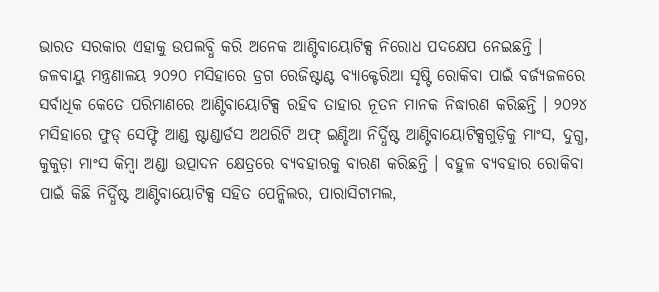ଭାରତ ସରକାର ଏହାକୁ ଉପଲବ୍ଧି କରି ଅନେକ ଆଣ୍ଟିବାୟୋଟିକ୍ସ ନିରୋଧ ପଦକ୍ଷେପ ନେଇଛନ୍ତି । ଜଳବାୟୁ ମନ୍ତ୍ରଣାଳୟ ୨୦୨୦ ମସିହାରେ ଡ୍ରଗ ରେଜିଷ୍ଟାଣ୍ଟ ବ୍ୟାକ୍ଟେରିଆ ସୃଷ୍ଟି ରୋକିବା ପାଇଁ ବର୍ଜ୍ୟଜଳରେ ସର୍ବାଧିକ କେତେ ପରିମାଣରେ ଆଣ୍ଟିବାୟୋଟିକ୍ସ ରହିବ ତାହାର ନୂତନ ମାନକ ନିଦ୍ଧାରଣ କରିଛନ୍ତି । ୨୦୨୪ ମସିହାରେ ଫୁଡ୍ ସେଫ୍ଟି ଆଣ୍ଡ ଷ୍ଟାଣ୍ଡାର୍ଡସ ଅଥରିଟି ଅଫ୍ ଇଣ୍ଡିଆ ନିର୍ଦ୍ଧିଷ୍ଟ ଆଣ୍ଟିବାୟୋଟିକ୍ସଗୁଡ଼ିକୁ ମାଂସ, ଦୁଗ୍ଧ, କୁକୁଡ଼ା ମାଂସ କିମ୍ବା ଅଣ୍ଡା ଉତ୍ପାଦନ କ୍ଷେତ୍ରରେ ବ୍ୟବହାରକୁ ବାରଣ କରିଛନ୍ତି । ବହୁଳ ବ୍ୟବହାର ରୋକିବା ପାଇଁ କିଛି ନିର୍ଦ୍ଧିଷ୍ଟ ଆଣ୍ଟିବାୟୋଟିକ୍ସ ସହିତ ପେନ୍କିଲର, ପାରାସିଟାମଲ,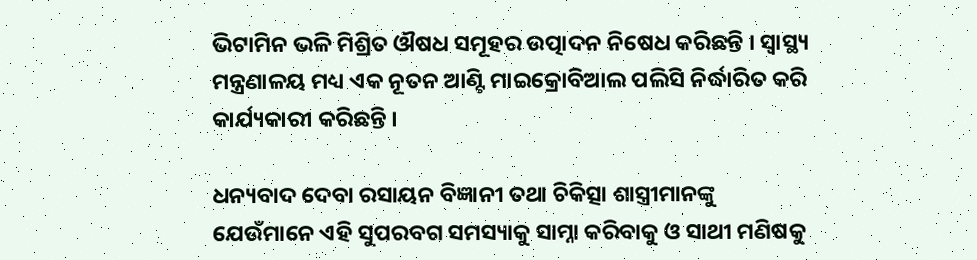ଭିଟାମିନ ଭଳି ମିଶ୍ରିତ ଔଷଧ ସମୂହର ଉତ୍ପାଦନ ନିଷେଧ କରିଛନ୍ତି । ସ୍ୱାସ୍ଥ୍ୟ ମନ୍ତ୍ରଣାଳୟ ମଧ୍ୟ ଏକ ନୂତନ ଆଣ୍ଟି ମାଇକ୍ରୋବିଆଲ ପଲିସି ନିର୍ଦ୍ଧାରିତ କରି କାର୍ଯ୍ୟକାରୀ କରିଛନ୍ତି ।

ଧନ୍ୟବାଦ ଦେବା ରସାୟନ ବିଜ୍ଞାନୀ ତଥା ଚିକିତ୍ସା ଶାସ୍ତ୍ରୀମାନଙ୍କୁ ଯେଉଁମାନେ ଏହି ସୁପରବଗ ସମସ୍ୟାକୁ ସାମ୍ନା କରିବାକୁ ଓ ସାଥୀ ମଣିଷକୁ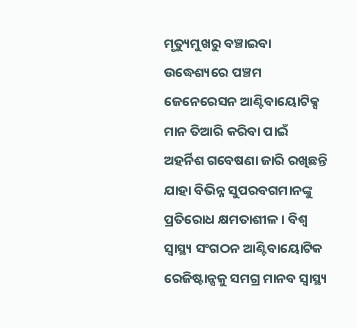ମୃତ୍ୟୁମୁଖରୁ ବଞ୍ଚାଇବା ଉଦ୍ଧେଶ୍ୟରେ ପଞ୍ଚମ ଜେନେରେସନ ଆଣ୍ଟିବାୟୋଟିକ୍ସ ମାନ ତିଆରି କରିବା ପାଇଁ ଅହର୍ନିଶ ଗବେଷଣା ଜାରି ରଖିଛନ୍ତି ଯାହା ବିଭିନ୍ନ ସୁପରବଗମାନଙ୍କୁ ପ୍ରତିରୋଧ କ୍ଷମତାଶୀଳ । ବିଶ୍ୱ ସ୍ୱାସ୍ଥ୍ୟ ସଂଗଠନ ଆଣ୍ଟିବାୟୋଟିକ ରେଜିଷ୍ଟାନ୍ସକୁ ସମଗ୍ର ମାନବ ସ୍ୱାସ୍ଥ୍ୟ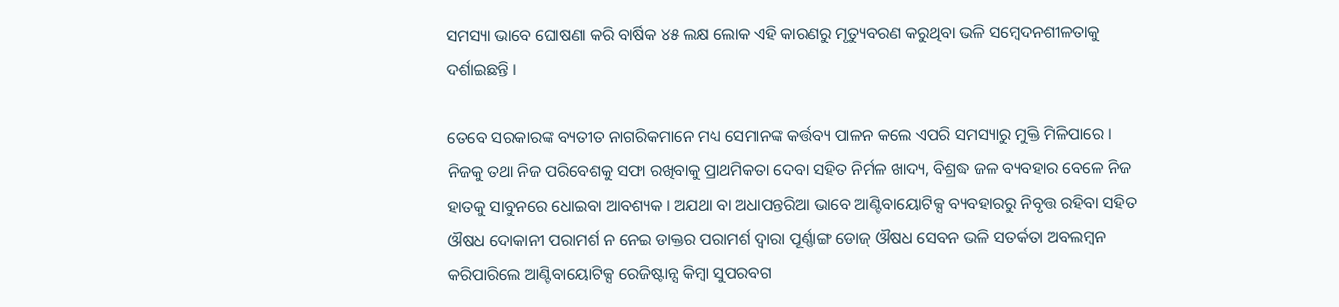ସମସ୍ୟା ଭାବେ ଘୋଷଣା କରି ବାର୍ଷିକ ୪୫ ଲକ୍ଷ ଲୋକ ଏହି କାରଣରୁ ମୃତ୍ୟୁବରଣ କରୁଥିବା ଭଳି ସମ୍ବେଦନଶୀଳତାକୁ ଦର୍ଶାଇଛନ୍ତି ।

ତେବେ ସରକାରଙ୍କ ବ୍ୟତୀତ ନାଗରିକମାନେ ମଧ୍ୟ ସେମାନଙ୍କ କର୍ତ୍ତବ୍ୟ ପାଳନ କଲେ ଏପରି ସମସ୍ୟାରୁ ମୁକ୍ତି ମିଳିପାରେ । ନିଜକୁ ତଥା ନିଜ ପରିବେଶକୁ ସଫା ରଖିବାକୁ ପ୍ରାଥମିକତା ଦେବା ସହିତ ନିର୍ମଳ ଖାଦ୍ୟ, ବିଶ୍ରଦ୍ଧ ଜଳ ବ୍ୟବହାର ବେଳେ ନିଜ ହାତକୁ ସାବୁନରେ ଧୋଇବା ଆବଶ୍ୟକ । ଅଯଥା ବା ଅଧାପନ୍ତରିଆ ଭାବେ ଆଣ୍ଟିବାୟୋଟିକ୍ସ ବ୍ୟବହାରରୁ ନିବୃତ୍ତ ରହିବା ସହିତ ଔଷଧ ଦୋକାନୀ ପରାମର୍ଶ ନ ନେଇ ଡାକ୍ତର ପରାମର୍ଶ ଦ୍ୱାରା ପୂର୍ଣ୍ଣାଙ୍ଗ ଡୋଜ୍ ଔଷଧ ସେବନ ଭଳି ସତର୍କତା ଅବଲମ୍ବନ କରିପାରିଲେ ଆଣ୍ଟିବାୟୋଟିକ୍ସ ରେଜିଷ୍ଟାନ୍ସ କିମ୍ବା ସୁପରବଗ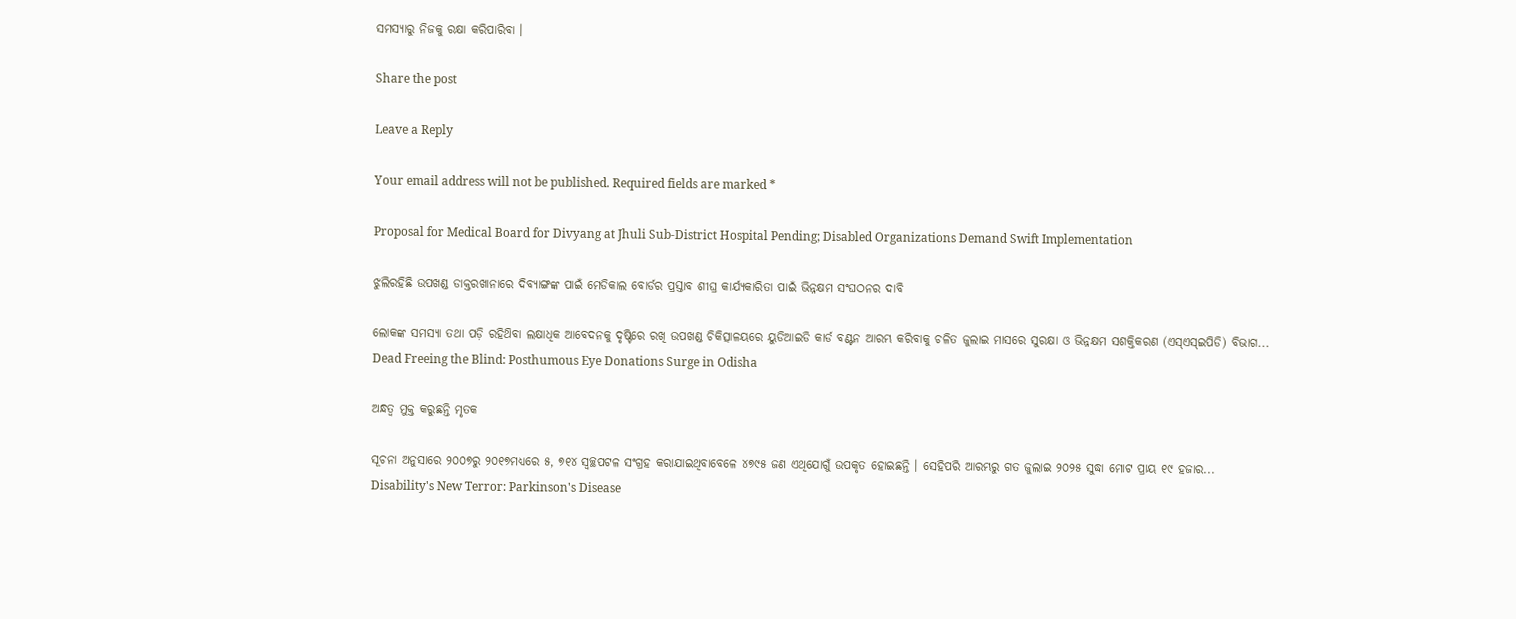ସମସ୍ୟାରୁ ନିଜକୁ ରକ୍ଷା କରିପାରିବା ।

Share the post

Leave a Reply

Your email address will not be published. Required fields are marked *

Proposal for Medical Board for Divyang at Jhuli Sub-District Hospital Pending; Disabled Organizations Demand Swift Implementation

ଝୁଲିରହିଛି ଉପଖଣ୍ଡ ଡାକ୍ତରଖାନାରେ ଦିବ୍ୟାଙ୍ଗଙ୍କ ପାଇଁ ମେଡିକାଲ ବୋର୍ଡର ପ୍ରସ୍ତାବ ଶୀଘ୍ର କାର୍ଯ୍ୟକାରିତା ପାଇଁ ଭିନ୍ନକ୍ଷମ ସଂଘଠନର ଦାବି

ଲୋକଙ୍କ ସମସ୍ୟା ତଥା ପଡ଼ି ରହିଥ‌ିବା ଲକ୍ଷାଧିକ ଆବେଦନକୁ ଦୃଷ୍ଟିରେ ରଖି ଉପଖଣ୍ଡ ଚିକିତ୍ସାଳୟରେ ୟୁଡିଆଇଡି କାର୍ଡ ବଣ୍ଟନ ଆରମ୍ଭ କରିବାକୁ ଚଳିତ ଜୁଲାଇ ମାସରେ ସୁରକ୍ଷା ଓ ଭିନ୍ନକ୍ଷମ ସଶକ୍ତିକରଣ ‌(ଏସ୍ଏସ୍‌ଇପିଡି) ବିଭାଗ...
Dead Freeing the Blind: Posthumous Eye Donations Surge in Odisha

ଅନ୍ଧତ୍ୱ ମୁକ୍ତ କରୁଛନ୍ତି ମୃତକ

ସୂଚନା ଅନୁସାରେ ୨୦୦୭ରୁ ୨୦୧୭ମଧ୍ୟରେ ୫, ୭୧୪ ସ୍ଵଚ୍ଛପଟଳ ସଂଗ୍ରହ କରାଯାଇଥିବାବେଳେ ୪୭୯୫ ଜଣ ଏଥିଯୋଗୁଁ ଉପକୃତ ହୋଇଛନ୍ତି । ସେହିପରି ଆରମ୍ଭରୁ ଗତ ଜୁଲାଇ ୨୦୨୫ ସୁଦ୍ଧା ମୋଟ ପ୍ରାୟ ୧୯ ହଜାର...
Disability's New Terror: Parkinson's Disease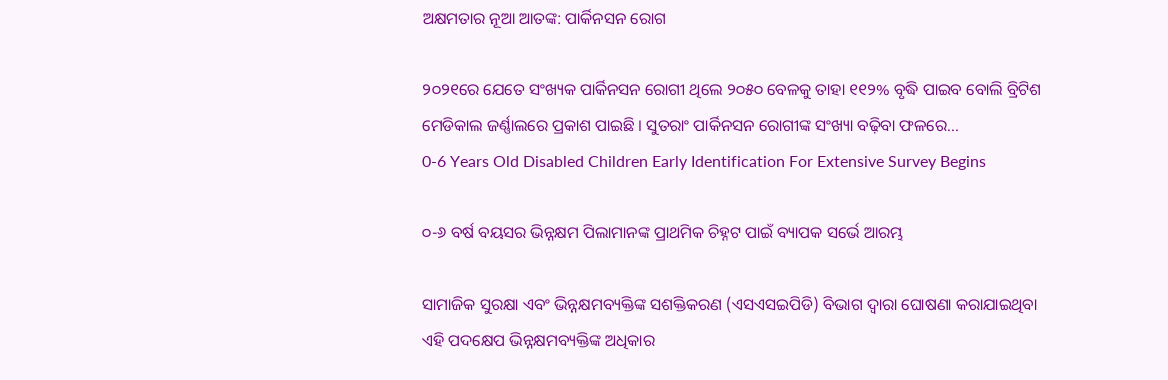ଅକ୍ଷମତାର ନୂଆ ଆତଙ୍କ: ପାର୍କିନସନ ରୋଗ

୨୦୨୧ରେ ଯେତେ ସଂଖ୍ୟକ ପାର୍କିନସନ ରୋଗୀ ଥିଲେ ୨୦୫୦ ବେଳକୁ ତାହା ୧୧୨% ବୃଦ୍ଧି ପାଇବ ବୋଲି ବ୍ରିଟିଶ ମେଡିକାଲ ଜର୍ଣ୍ଣାଲରେ ପ୍ରକାଶ ପାଇଛି । ସୁତରାଂ ପାର୍କିନସନ ରୋଗୀଙ୍କ ସଂଖ୍ୟା ବଢ଼ିବା ଫଳରେ...
0-6 Years Old Disabled Children Early Identification For Extensive Survey Begins

୦-୬ ବର୍ଷ ବୟସର ଭିନ୍ନକ୍ଷମ ପିଲାମାନଙ୍କ ପ୍ରାଥମିକ ଚିହ୍ନଟ ପାଇଁ ବ୍ୟାପକ ସର୍ଭେ ଆରମ୍ଭ

ସାମାଜିକ ସୁରକ୍ଷା ଏବଂ ଭିନ୍ନକ୍ଷମବ୍ୟକ୍ତିଙ୍କ ସଶକ୍ତିକରଣ (ଏସଏସଇପିଡି) ବିଭାଗ ଦ୍ଵାରା ଘୋଷଣା କରାଯାଇଥିବା ଏହି ପଦକ୍ଷେପ ଭିନ୍ନକ୍ଷମବ୍ୟକ୍ତିଙ୍କ ଅଧିକାର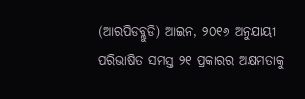(ଆରପିଡବ୍ଲୁଡି) ଆଇନ, ୨୦୧୬ ଅନୁଯାୟୀ ପରିଭାଷିତ ସମସ୍ତ ୨୧ ପ୍ରକାରର ଅକ୍ଷମତାକୁ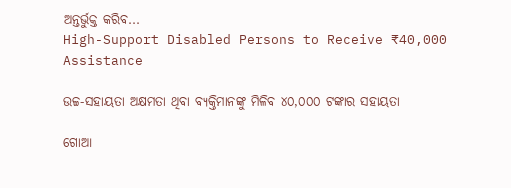ଅନ୍ତର୍ଭୁକ୍ତ କରିବ...
High-Support Disabled Persons to Receive ₹40,000 Assistance

ଉଚ୍ଚ-ସହାୟତା ଅକ୍ଷମତା ଥିବା ବ୍ୟକ୍ତିମାନଙ୍କୁ ମିଳିବ ୪୦,୦୦୦ ଟଙ୍କାର ସହାୟତା

ଗୋଆ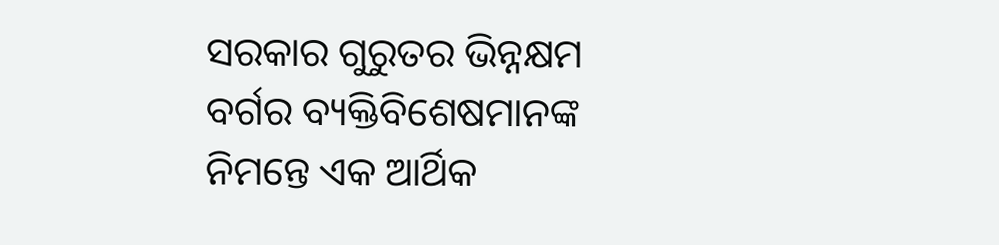ସରକାର ଗୁରୁତର ଭିନ୍ନକ୍ଷମ ବର୍ଗର ବ୍ୟକ୍ତିବିଶେଷମାନଙ୍କ ନିମନ୍ତେ ଏକ ଆର୍ଥିକ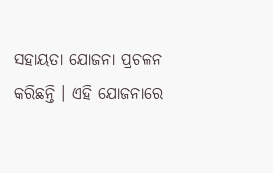ସହାୟତା ଯୋଜନା ପ୍ରଚଳନ କରିଛନ୍ତି । ଏହି ଯୋଜନାରେ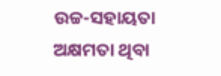ଉଚ୍ଚ-ସହାୟତା ଅକ୍ଷମତା ଥିବା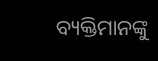ବ୍ୟକ୍ତିମାନଙ୍କୁ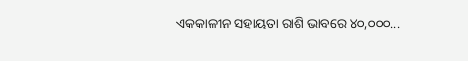ଏକକାଳୀନ ସହାୟତା ରାଶି ଭାବରେ ୪୦,୦୦୦...